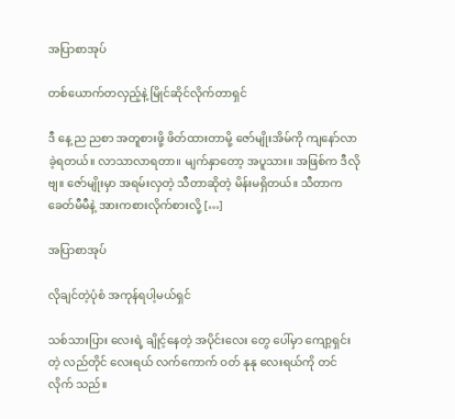အပြာစာအုပ်

တစ်ယောက်တလှည့်နဲ့ မြိုင်ဆိုင်လိုက်တာရှင်

ဒီ နေ့ ည ညစာ အတူစားဖို့ ဖိတ်ထားတာမို့ ဇော်မျိုးအိမ်ကို ကျနော်လာခဲ့ရတယ်။ လာသာလာရတာ။ မျက်နှာတော့ အပူသား။ အဖြစ်က ဒီလိုဗျ။ ဇော်မျိုးမှာ အရမ်းလှတဲ့ သီတာဆိုတဲ့ မိန်းမရှိတယ်။ သီတာက ခေတ်မီမီနဲ့ အားကစားလိုက်စားလို့ […]

အပြာစာအုပ်

လိုချင်တဲ့ပုံစံ အကုန်ရပါ့မယ်ရှင်

သစ်သားပြား လေးရဲ့ ချိုင့်နေတဲ့ အပိုင်းလေး တွေ ပေါ်မှာ ကျော့ရှင်း တဲ့ လည်တိုင် လေးရယ် လက်ကောက် ဝတ် နုနု လေးရယ်ကို တင်လိုက် သည်။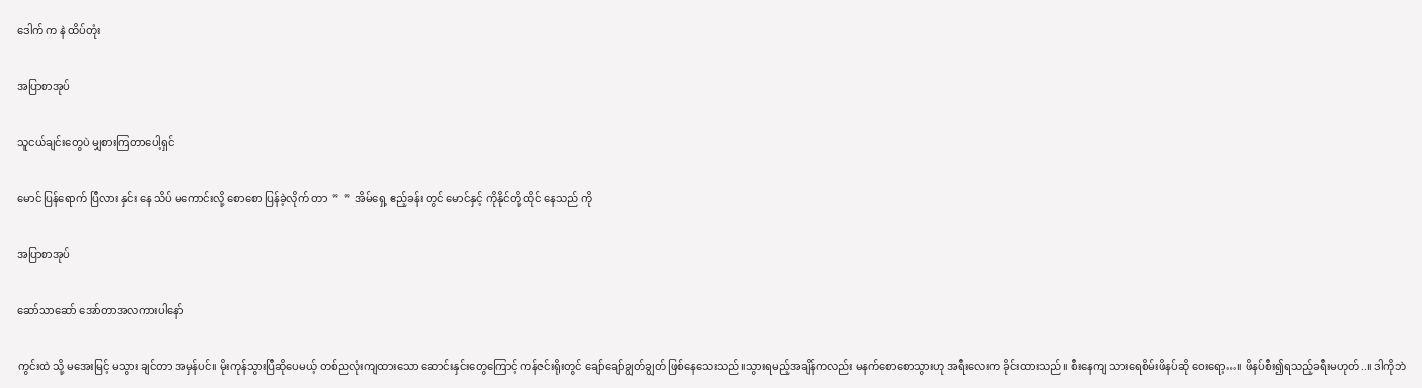ဒေါက် က နဲ ထိပ်တုံး

အပြာစာအုပ်

သူငယ်ချင်းတွေပဲ မျှစားကြတာပေါ့ရှင်

မောင် ပြန်ရောက် ပြီလား နှင်း နေ သိပ် မကောင်းလို့ စောစော ပြန်ခဲ့လိုက် တာ  ”  ”  အိမ်ရှေ့ ဧည့်ခန်း တွင် မောင်နှင့် ကိုနိုင်တို့ ထိုင် နေသည် ကို

အပြာစာအုပ်

ဆော်သာဆော် အော်တာအလကားပါနော်

ကွင်းထဲ သို့ မအေးမြင့် မသွား ချင်တာ အမှန်ပင်။ မိုးကုန်သွားပြီဆိုပေမယ့် တစ်ညလုံးကျထားသော ဆောင်းနှင်းတွေကြောင့် ကန်ဇင်းရိုးတွင် ချော်ချော်ချွတ်ချွတ် ဖြစ်နေသေးသည်။သွားရမည့်အချိန်ကလည်း မနက်စောစောသွားဟု အရီးလေးက ခိုင်းထားသည်။ စီးနေကျ သားရေစိမ်းဖိနပ်ဆို ဝေးရော့…။ ဖိနပ်စီး၍ရသည့်ခရီးမဟုတ်..။ ဒါကိုဘဲ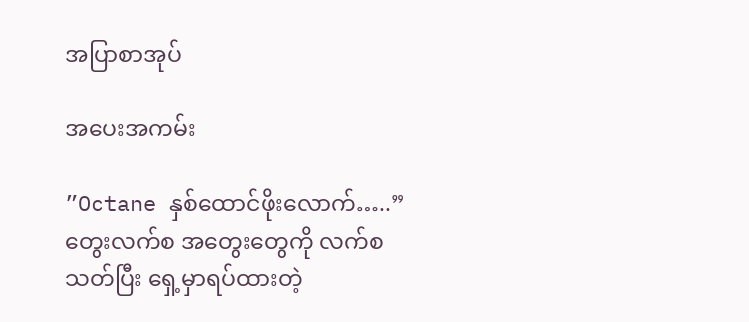အပြာစာအုပ်

အပေးအကမ်း

”Octane နှစ်ထောင်ဖိုးလောက်…..” တွေးလက်စ အတွေးတွေကို လက်စသတ်ပြီး ရှေ့မှာရပ်ထားတဲ့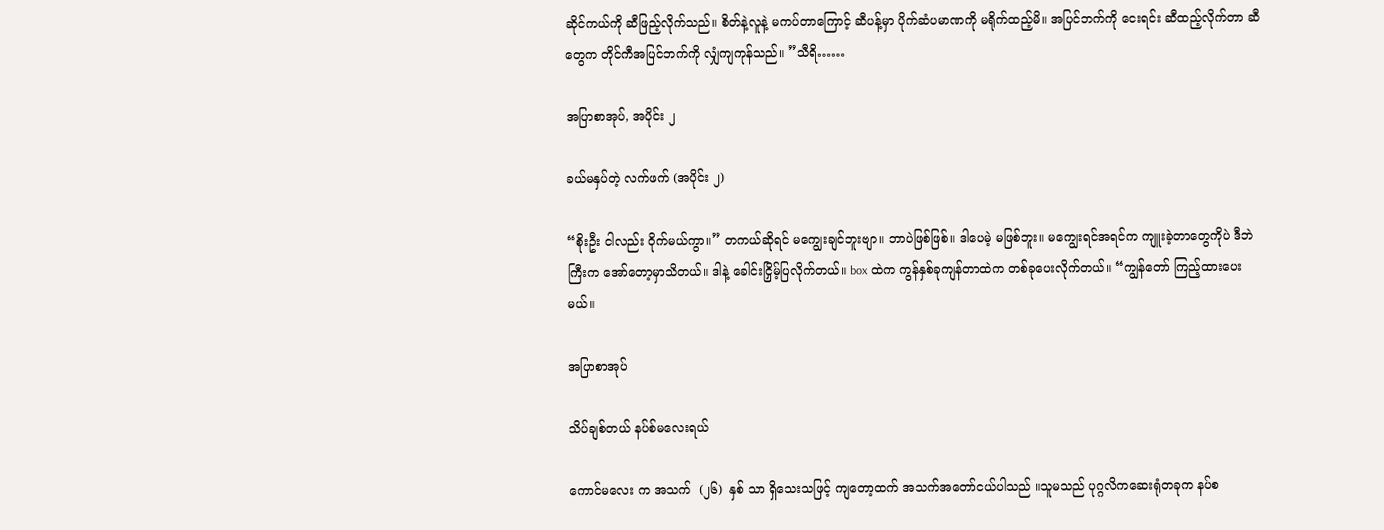ဆိုင်ကယ်ကို ဆီဖြည့်လိုက်သည်။ စိတ်နဲ့လူနဲ့ မကပ်တာကြောင့် ဆီပန့်မှာ ပိုက်ဆံပမာဏကို မရိုက်ထည့်မိ။ အပြင်ဘက်ကို ငေးရင်း ဆီထည့်လိုက်တာ ဆီတွေက တိုင်ကီအပြင်ဘက်ကို လျှံကျကုန်သည်။ ”သီရိ……

အပြာစာအုပ်, အပိုင်း ၂

ခယ်မနှပ်တဲ့ လက်ဖက် (အပိုင်း ၂)

“စိုးဦး ငါလည်း ဝိုက်မယ်ကွာ။” တကယ်ဆိုရင် မကျွေးချင်ဘူးဗျာ။ ဘာပဲဖြစ်ဖြစ်။ ဒါပေမဲ့ မဖြစ်ဘူး။ မကျွေးရင်အရင်က ကျူးခဲ့တာတွေကိုပဲ ဒီဘဲကြီးက အော်တော့မှာသိတယ်။ ဒါနဲ့ ခေါင်းငြှိမ့်ပြလိုက်တယ်။ box ထဲက ကွန်နှစ်ခုကျန်တာထဲက တစ်ခုပေးလိုက်တယ်။ “ကျွန်တော် ကြည့်ထားပေးမယ်။

အပြာစာအုပ်

သိပ်ချစ်တယ် နပ်စ်မလေးရယ်

ကောင်မလေး က အသက်  (၂၆)  နှစ် သာ ရှိသေးသဖြင့် ကျတော့ထက် အသက်အတော်ငယ်ပါသည် ။သူမသည် ပုဂ္ဂလိကဆေးရုံတခုက နပ်စ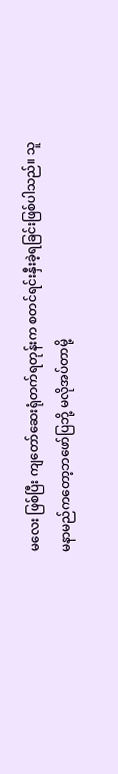မလေး ဖြစ်ပြီး ကျတော်ဆေးရုံတက်ရတုန်းက စတင်ရင်းနှီးခဲ့ရခြင်းဖြစ်ပါသည်။ သူမနာမည်ကတော့ဘဖော်ပြဘို့ မလိုအပ်တာမို့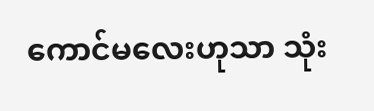ကောင်မလေးဟုသာ သုံး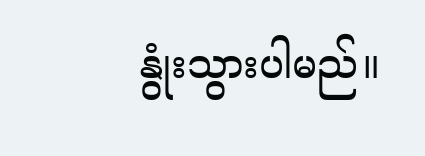နွုံးသွားပါမည်။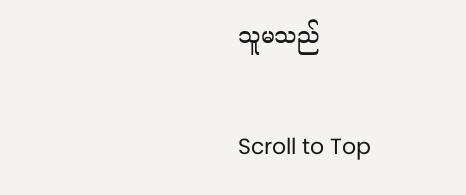သူမသည်

Scroll to Top